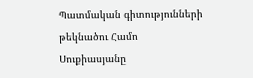Պատմական գիտությունների թեկնածու Համո Սուքիասյանը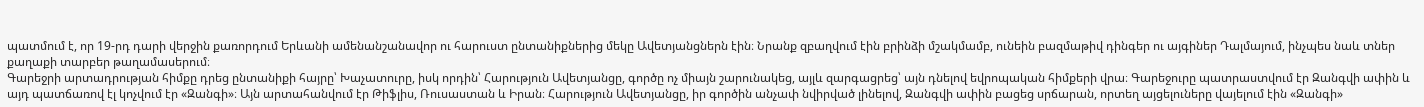պատմում է, որ 19-րդ դարի վերջին քառորդում Երևանի ամենանշանավոր ու հարուստ ընտանիքներից մեկը Ավետյանցներն էին։ Նրանք զբաղվում էին բրինձի մշակմամբ, ունեին բազմաթիվ դինգեր ու այգիներ Դալմայում, ինչպես նաև տներ քաղաքի տարբեր թաղամասերում։
Գարեջրի արտադրության հիմքը դրեց ընտանիքի հայրը՝ Խաչատուրը, իսկ որդին՝ Հարություն Ավետյանցը, գործը ոչ միայն շարունակեց, այլև զարգացրեց՝ այն դնելով եվրոպական հիմքերի վրա։ Գարեջուրը պատրաստվում էր Զանգվի ափին և այդ պատճառով էլ կոչվում էր «Զանգի»։ Այն արտահանվում էր Թիֆլիս, Ռուսաստան և Իրան։ Հարություն Ավետյանցը, իր գործին անչափ նվիրված լինելով, Զանգվի ափին բացեց սրճարան, որտեղ այցելուները վայելում էին «Զանգի»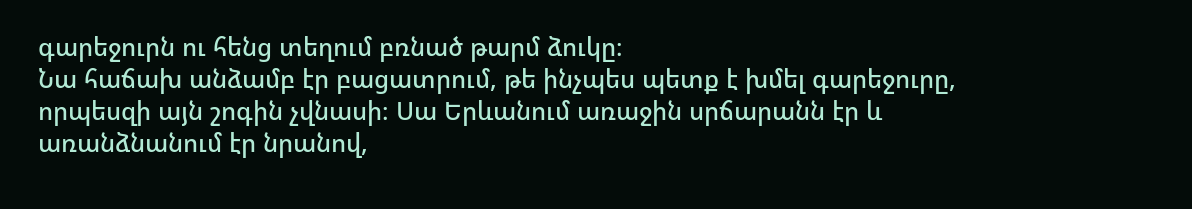գարեջուրն ու հենց տեղում բռնած թարմ ձուկը։
Նա հաճախ անձամբ էր բացատրում, թե ինչպես պետք է խմել գարեջուրը, որպեսզի այն շոգին չվնասի։ Սա Երևանում առաջին սրճարանն էր և առանձնանում էր նրանով,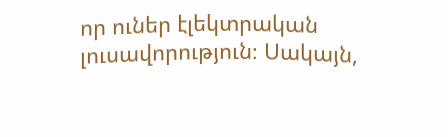որ ուներ էլեկտրական լուսավորություն։ Սակայն,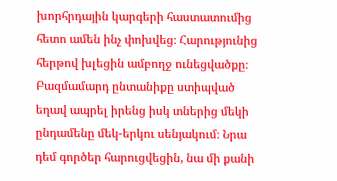խորհրդային կարգերի հաստատումից հետո ամեն ինչ փոխվեց։ Հարությունից հերթով խլեցին ամբողջ ունեցվածքը։ Բազմամարդ ընտանիքը ստիպված եղավ ապրել իրենց իսկ տներից մեկի ընդամենը մեկ-երկու սենյակում։ Նրա դեմ գործեր հարուցվեցին, նա մի քանի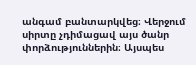անգամ բանտարկվեց։ Վերջում սիրտը չդիմացավ այս ծանր փորձություններին։ Այսպես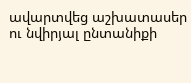ավարտվեց աշխատասեր ու նվիրյալ ընտանիքի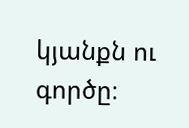կյանքն ու գործը։